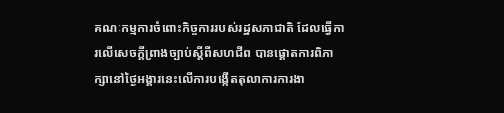គណៈកម្មការចំពោះកិច្ចការរបស់រដ្ឋសភាជាតិ ដែលធ្វើការលើសេចក្តីព្រាងច្បាប់ស្តីពីសហជីព បានផ្តោតការពិភាក្សានៅថ្ងៃអង្គារនេះលើការបង្កើតតុលាការការងា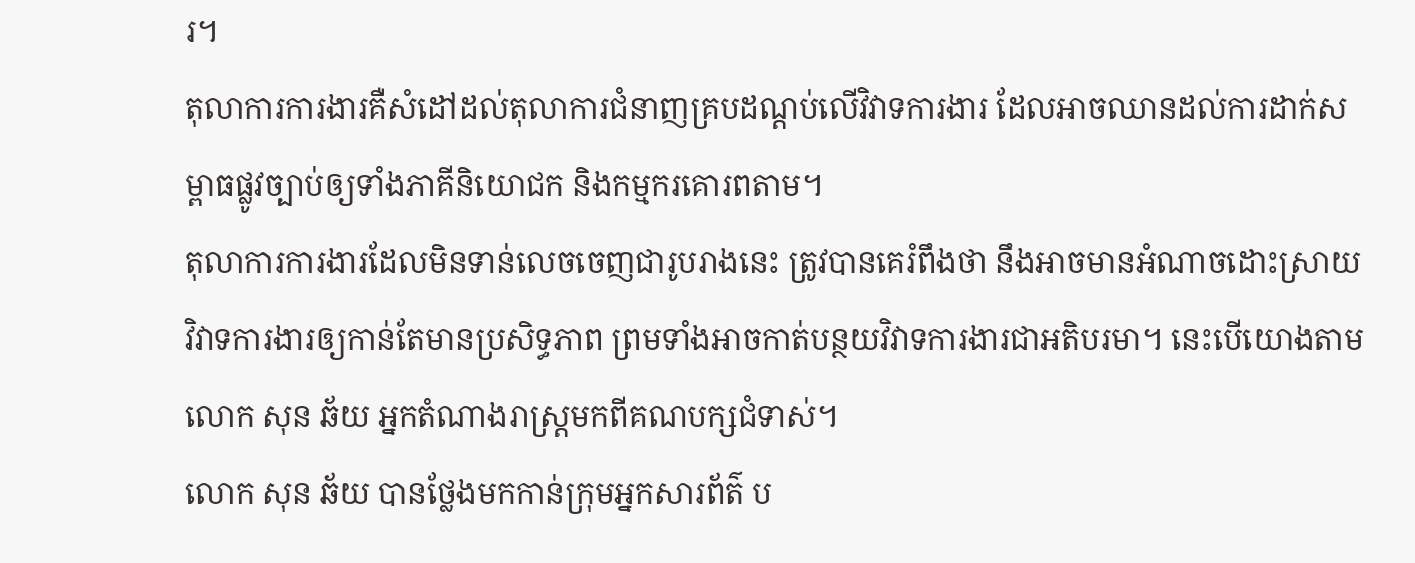រ។
តុលាការការងារគឺសំដៅដល់តុលាការជំនាញគ្របដណ្តប់លើវិវាទការងារ ដែលអាចឈានដល់ការដាក់សម្ពាធផ្លូវច្បាប់ឲ្យទាំងភាគីនិយោជក និងកម្មករគោរពតាម។
តុលាការការងារដែលមិនទាន់លេចចេញជារូបរាងនេះ ត្រូវបានគេរំពឹងថា នឹងអាចមានអំណាចដោះស្រាយវិវាទការងារឲ្យកាន់តែមានប្រសិទ្ធភាព ព្រមទាំងអាចកាត់បន្ថយវិវាទការងារជាអតិបរមា។ នេះបើយោងតាមលោក សុន ឆ័យ អ្នកតំណាងរាស្ត្រមកពីគណបក្សជំទាស់។
លោក សុន ឆ័យ បានថ្លែងមកកាន់ក្រុមអ្នកសារព័ត៌ ប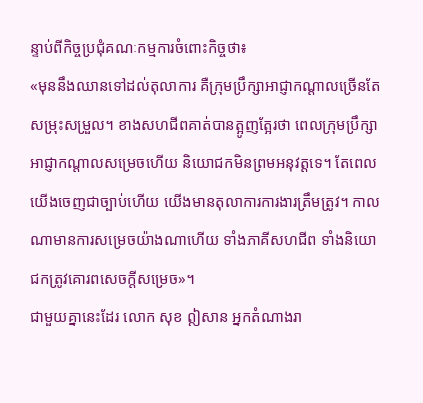ន្ទាប់ពីកិច្ចប្រជុំគណៈកម្មការចំពោះកិច្ចថា៖
«មុននឹងឈានទៅដល់តុលាការ គឺក្រុមប្រឹក្សាអាជ្ញាកណ្តាលច្រើនតែសម្រុះសម្រួល។ ខាងសហជីពគាត់បានត្អូញត្អែរថា ពេលក្រុមប្រឹក្សាអាជ្ញាកណ្តាលសម្រេចហើយ និយោជកមិនព្រមអនុវត្តទេ។ តែពេលយើងចេញជាច្បាប់ហើយ យើងមានតុលាការការងារត្រឹមត្រូវ។ កាលណាមានការសម្រេចយ៉ាងណាហើយ ទាំងភាគីសហជីព ទាំងនិយោជកត្រូវគោរពសេចក្តីសម្រេច»។
ជាមួយគ្នានេះដែរ លោក សុខ ឦសាន អ្នកតំណាងរា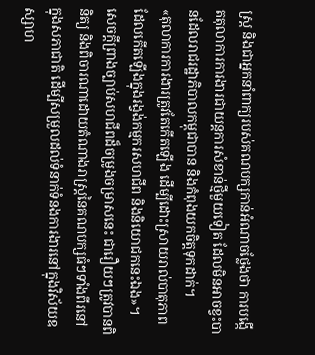ស្ត្រ និងជាអ្នកនាំពាក្យរបស់គណបក្សកាន់អំណាចថ្លែងថា ការបង្កើតតុលាការការងារជាយន្តការសំខាន់ថ្មីមួយទៀត ដែលមិនអាចខ្វះបានដែលរាជរដ្ឋាភិបាលកម្ពុជាបាន និងកំពុងយកចិត្តទុកដាក់។
«តុលាការការងារត្រូវតែកើតឡើង ដើម្បីដោះស្រាយរាល់បាតុភាពដែលកើតឡើងក្នុងរង្វង់កម្មករសហជីព និងនិយោជកនេះឯង»។
សេចក្តីព្រាងច្បាប់សហជីពដ៏ចម្រូងចម្រាសនេះ ជារឿយៗត្រូវបានពិនិត្យ និងពិចារណាដោយតំណាងរាស្ត្រនៃគណបក្សធំៗទាំងពីរនៅក្នុងសភាជាតិ ដើម្បីសម្រួលដល់ទំនាក់ទំនងការងារនៅក្នុងវិស័យឧស្សាហ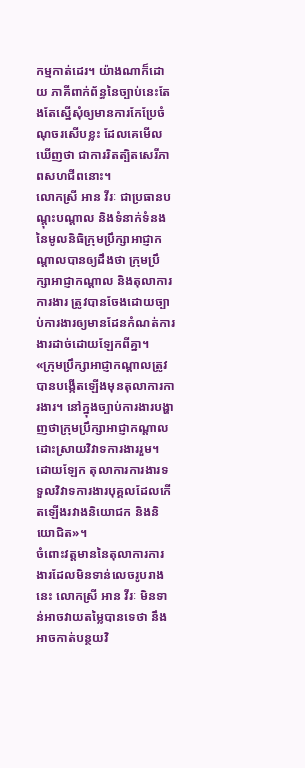កម្មកាត់ដេរ។ យ៉ាងណាក៏ដោយ ភាគីពាក់ព័ន្ធនៃច្បាប់នេះតែងតែស្នើសុំឲ្យមានការកែប្រែចំណុចរសើបខ្លះ ដែលគេមើលឃើញថា ជាការរិតត្បិតសេរីភាពសហជីពនោះ។
លោកស្រី អាន វីរៈ ជាប្រធានបណ្តុះបណ្តាល និងទំនាក់ទំនងនៃមូលនិធិក្រុមប្រឹក្សាអាជ្ញាកណ្តាលបានឲ្យដឹងថា ក្រុមប្រឹក្សាអាជ្ញាកណ្តាល និងតុលាការការងារ ត្រូវបានចែងដោយច្បាប់ការងារឲ្យមានដែនកំណត់ការងារដាច់ដោយឡែកពីគ្នា។
«ក្រុមប្រឹក្សាអាជ្ញាកណ្តាលត្រូវបានបង្កើតឡើងមុនតុលាការការងារ។ នៅក្នុងច្បាប់ការងារបង្ហាញថាក្រុមប្រឹក្សាអាជ្ញាកណ្តាលដោះស្រាយវិវាទការងាររួម។ ដោយឡែក តុលាការការងារទទួលវិវាទការងារបុគ្គលដែលកើតឡើងរវាងនិយោជក និងនិយោជិត»។
ចំពោះវត្តមាននៃតុលាការការងារដែលមិនទាន់លេចរូបរាងនេះ លោកស្រី អាន វីរៈ មិនទាន់អាចវាយតម្លៃបានទេថា នឹងអាចកាត់បន្ថយវិ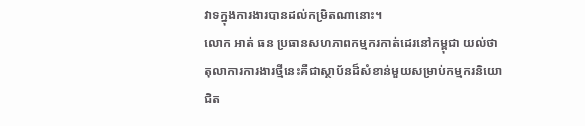វាទក្នុងការងារបានដល់កម្រិតណានោះ។
លោក អាត់ ធន ប្រធានសហភាពកម្មករកាត់ដេរនៅកម្ពុជា យល់ថា តុលាការការងារថ្មីនេះគឺជាស្ថាប័នដ៏សំខាន់មួយសម្រាប់កម្មករនិយោជិត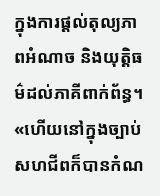ក្នុងការផ្តល់តុល្យភាពអំណាច និងយុត្តិធម៌ដល់ភាគីពាក់ព័ន្ធ។
«ហើយនៅក្នុងច្បាប់សហជីពក៏បានកំណ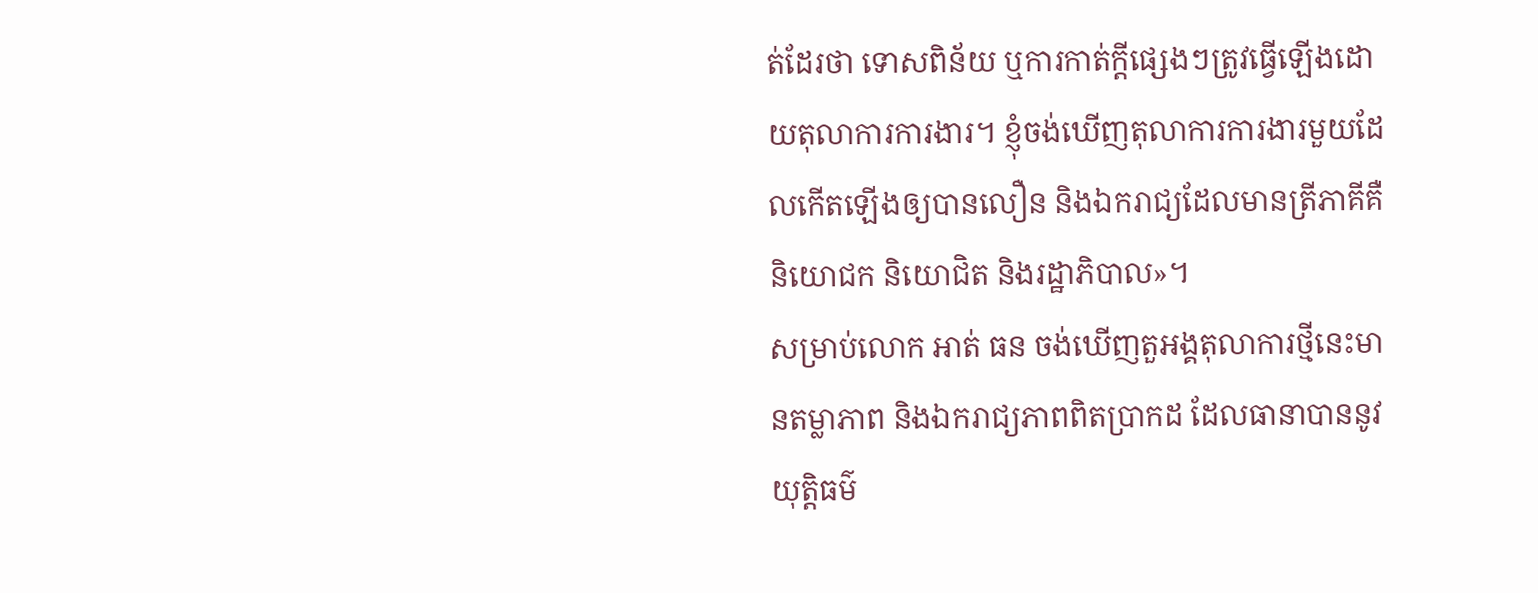ត់ដែរថា ទោសពិន័យ ឬការកាត់ក្តីផ្សេងៗត្រូវធ្វើឡើងដោយតុលាការការងារ។ ខ្ញុំចង់ឃើញតុលាការការងារមួយដែលកើតឡើងឲ្យបានលឿន និងឯករាជ្យដែលមានត្រីភាគីគឺនិយោជក និយោជិត និងរដ្ឋាភិបាល»។
សម្រាប់លោក អាត់ ធន ចង់ឃើញតួអង្គតុលាការថ្មីនេះមានតម្លាភាព និងឯករាជ្យភាពពិតប្រាកដ ដែលធានាបាននូវយុត្តិធម៌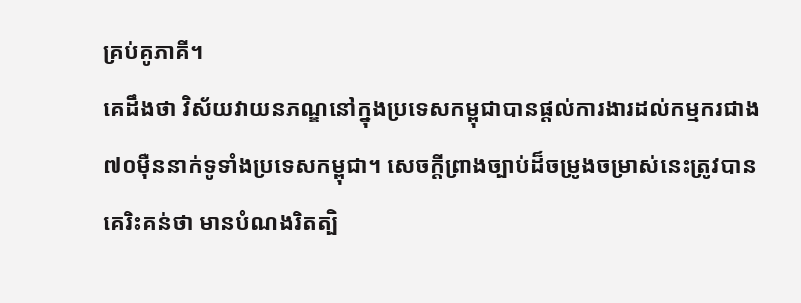គ្រប់គូភាគី។
គេដឹងថា វិស័យវាយនភណ្ឌនៅក្នុងប្រទេសកម្ពុជាបានផ្តល់ការងារដល់កម្មករជាង៧០ម៉ឺននាក់ទូទាំងប្រទេសកម្ពុជា។ សេចក្តីព្រាងច្បាប់ដ៏ចម្រូងចម្រាស់នេះត្រូវបានគេរិះគន់ថា មានបំណងរិតត្បិ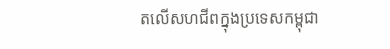តលើសហជីពក្នុងប្រទេសកម្ពុជា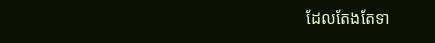ដែលតែងតែទា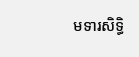មទារសិទ្ធិ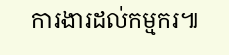ការងារដល់កម្មករ៕